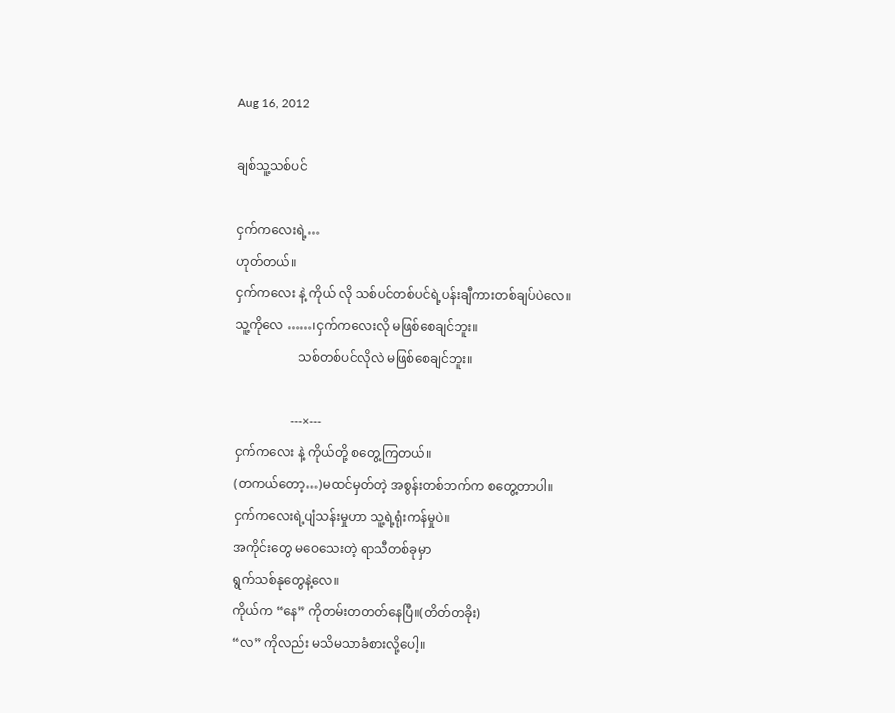Aug 16, 2012

ချစ်သူ့သစ်ပင်

ငှက်ကလေးရဲ့…
ဟုတ်တယ်။
ငှက်ကလေး နဲ့ ကိုယ် လို သစ်ပင်တစ်ပင်ရဲ့ပန်းချီကားတစ်ချပ်ပဲလေ။
သူ့ကိုလေ ……၊ငှက်ကလေးလို မဖြစ်စေချင်ဘူး။
                    သစ်တစ်ပင်လိုလဲ မဖြစ်စေချင်ဘူး။

                  ---×---
ငှက်ကလေး နဲ့ ကိုယ်တို့ စတွေ့ကြတယ်။
(တကယ်တော့…)မထင်မှတ်တဲ့ အစွန်းတစ်ဘက်က စတွေ့တာပါ။
ငှက်ကလေးရဲ့ပျံသန်းမှုဟာ သူ့ရဲ့ရုံးကန်မှုပဲ။
အကိုင်းတွေ မဝေသေးတဲ့ ရာသီတစ်ခုမှာ
ရွက်သစ်နုတွေနဲ့လေ။
ကိုယ်က “နေ” ကိုတမ်းတတတ်နေပြီ။(တိတ်တခိုး)
“လ” ကိုလည်း မသိမသာခံစားလို့ပေါ့။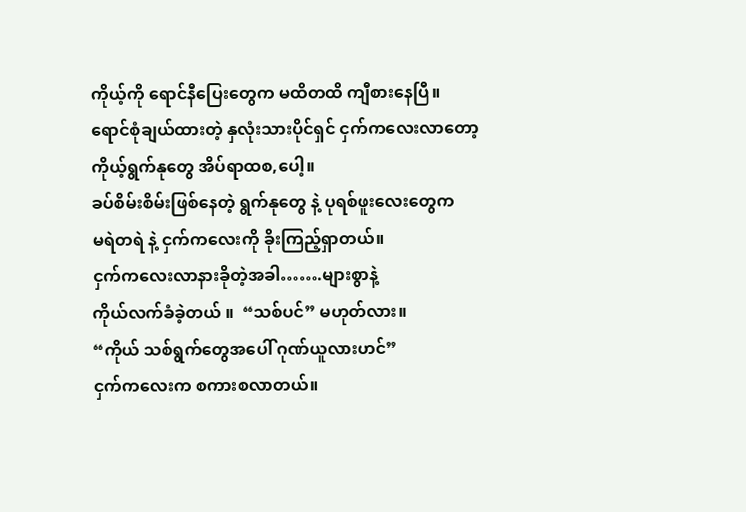ကိုယ့်ကို ရောင်နီပြေးတွေက မထိတထိ ကျီစားနေပြီ။
ရောင်စုံချယ်ထားတဲ့ နှလုံးသားပိုင်ရှင် ငှက်ကလေးလာတော့
ကိုယ့်ရွက်နုတွေ အိပ်ရာထစ,ပေါ့။
ခပ်စိမ်းစိမ်းဖြစ်နေတဲ့ ရွက်နုတွေ နဲ့ ပုရစ်ဖူးလေးတွေက
မရဲတရဲ နဲ့ ငှက်ကလေးကို ခိုးကြည့်ရှာတယ်။
ငှက်ကလေးလာနားခိုတဲ့အခါ…….များစွာနဲ့
ကိုယ်လက်ခံခဲ့တယ် ။  “သစ်ပင်” မဟုတ်လား။
“ကိုယ် သစ်ရွက်တွေအပေါ် ဂုဏ်ယူလားဟင်”
ငှက်ကလေးက စကားစလာတယ်။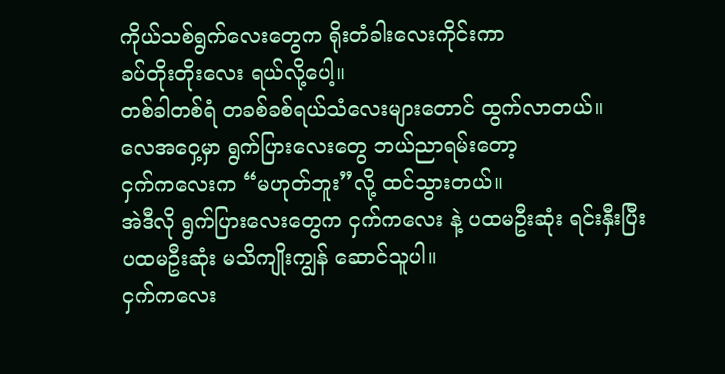ကိုယ်သစ်ရွက်လေးတွေက ရိုးတံခါးလေးကိုင်းကာ
ခပ်တိုးတိုးလေး ရယ်လို့ပေါ့။
တစ်ခါတစ်ရံ တခစ်ခစ်ရယ်သံလေးများတောင် ထွက်လာတယ်။
လေအဝှေ့မှာ ရွက်ပြားလေးတွေ ဘယ်ညာရမ်းတော့
ငှက်ကလေးက “မဟုတ်ဘူး”လို့ ထင်သွားတယ်။
အဲဒီလို ရွက်ပြားလေးတွေက ငှက်ကလေး နဲ့ ပထမဦးဆုံး ရင်းနှီးပြီး
ပထမဦးဆုံး မသိကျိုးကျွန် ဆောင်သူပါ။
ငှက်ကလေး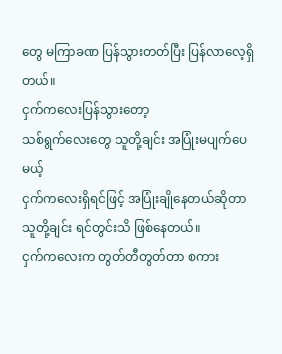တွေ မကြာခဏ ပြန်သွားတတ်ပြီး ပြန်လာလေ့ရှိတယ်။
ငှက်ကလေးပြန်သွားတော့
သစ်ရွက်လေးတွေ သူတို့ချင်း အပြုံးမပျက်ပေမယ့်
ငှက်ကလေးရှိရင်ဖြင့် အပြုံးချိုနေတယ်ဆိုတာ သူတို့ချင်း ရင်တွင်းသိ ဖြစ်နေတယ်။
ငှက်ကလေးက တွတ်တီတွတ်တာ စကား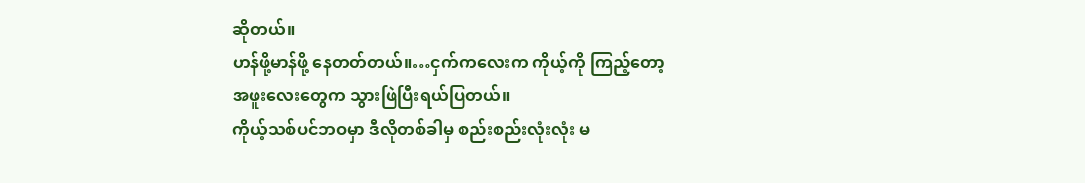ဆိုတယ်။
ဟန်ဖို့မာန်ဖို့ နေတတ်တယ်။…ငှက်ကလေးက ကိုယ့်ကို ကြည့်တော့
အဖူးလေးတွေက သွားဖြဲပြီးရယ်ပြတယ်။
ကိုယ့်သစ်ပင်ဘဝမှာ ဒီလိုတစ်ခါမှ စည်းစည်းလုံးလုံး မ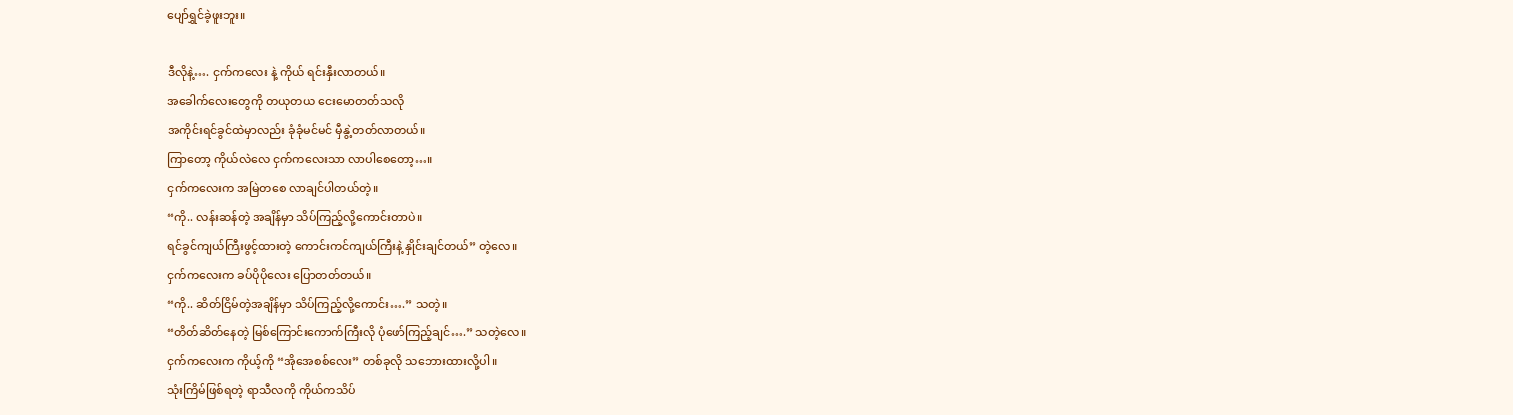ပျော်ရွှင်ခဲ့ဖူးဘူး။

ဒီလိုနဲ့…. ငှက်ကလေး နဲ့ ကိုယ် ရင်းနှီးလာတယ်။
အခေါက်လေးတွေကို တယုတယ ငေးမောတတ်သလို
အကိုင်းရင်ခွင်ထဲမှာလည်း ခုံခုံမင်မင် မှီနွဲ့တတ်လာတယ်။
ကြာတော့ ကိုယ်လဲလေ ငှက်ကလေးသာ လာပါစေတော့…။
ငှက်ကလေးက အမြဲတစေ လာချင်ပါတယ်တဲ့။
“ကို.. လန်းဆန်တဲ့ အချိန်မှာ သိပ်ကြည့်လို့ကောင်းတာပဲ။
ရင်ခွင်ကျယ်ကြီးဖွင့်ထားတဲ့ ကောင်းကင်ကျယ်ကြီးနဲ့ နှိုင်းချင်တယ်” တဲ့လေ။
ငှက်ကလေးက ခပ်ပိုပိုလေး ပြောတတ်တယ်။
“ကို.. ဆိတ်ငြိမ်တဲ့အချိန်မှာ သိပ်ကြည့်လို့ကောင်း….” သတဲ့။
“တိတ်ဆိတ်နေတဲ့ မြစ်ကြောင်းကောက်ကြီးလို ပုံဖော်ကြည့်ချင်….” သတဲ့လေ။
ငှက်ကလေးက ကိုယ့်ကို “အိုအေစစ်လေး” တစ်ခုလို သဘေားထားလို့ပါ။
သုံးကြိမ်ဖြစ်ရတဲ့ ရာသီလကို ကိုယ်ကသိပ်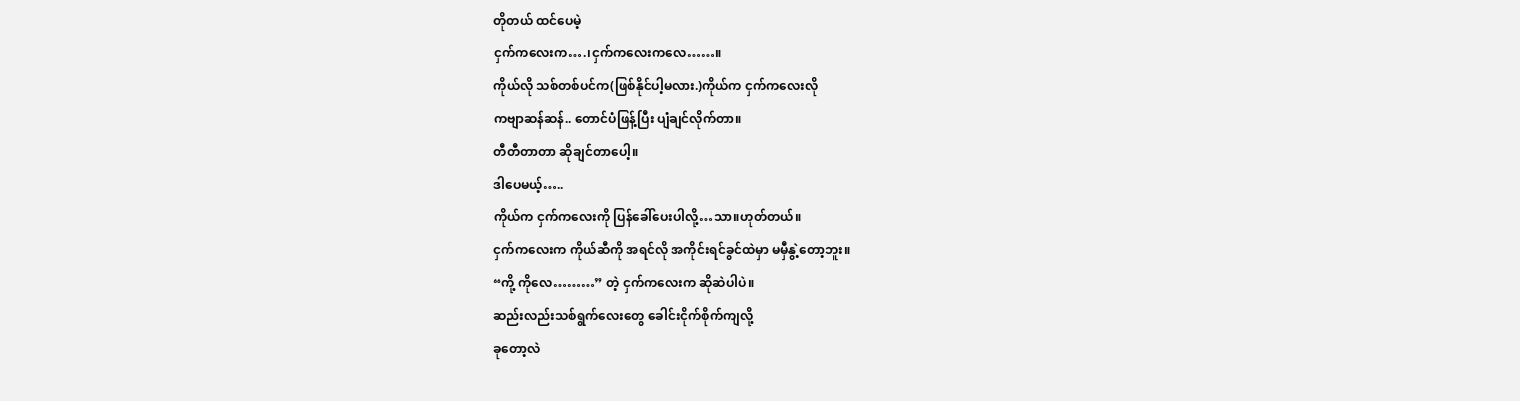တိုတယ် ထင်ပေမဲ့
ငှက်ကလေးက….၊ငှက်ကလေးကလေ……။
ကိုယ်လို သစ်တစ်ပင်က(ဖြစ်နိုင်ပါ့မလား.)ကိုယ်က ငှက်ကလေးလို
ကဗျာဆန်ဆန်.. တောင်ပံဖြန့်ပြီး ပျံချင်လိုက်တာ။
တီတီတာတာ ဆိုချင်တာပေါ့။
ဒါပေမယ့်…..
ကိုယ်က ငှက်ကလေးကို ပြန်ခေါ်ပေးပါလို့…သာ။ဟုတ်တယ်။
ငှက်ကလေးက ကိုယ်ဆီကို အရင်လို အကိုင်းရင်ခွင်ထဲမှာ မမှီနွဲ့တော့ဘူး။
“ကို့ ကိုလေ………” တဲ့ ငှက်ကလေးက ဆိုဆဲပါပဲ။
ဆည်းလည်းသစ်ရွက်လေးတွေ ခေါင်းငိုက်စိုက်ကျလို့
ခုတော့လဲ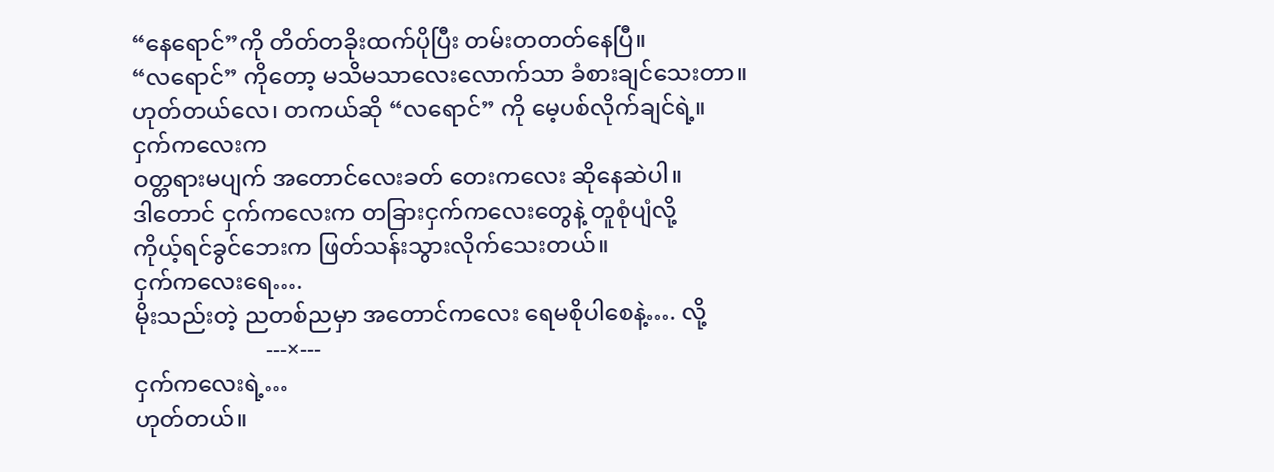“နေရောင်”ကို တိတ်တခိုးထက်ပိုပြီး တမ်းတတတ်နေပြီ။
“လရောင်” ကိုတော့ မသိမသာလေးလောက်သာ ခံစားချင်သေးတာ။
ဟုတ်တယ်လေ၊ တကယ်ဆို “လရောင်” ကို မေ့ပစ်လိုက်ချင်ရဲ့။
ငှက်ကလေးက
ဝတ္တရားမပျက် အတောင်လေးခတ် တေးကလေး ဆိုနေဆဲပါ။
ဒါတောင် ငှက်ကလေးက တခြားငှက်ကလေးတွေနဲ့ တူစုံပျံလို့
ကိုယ့်ရင်ခွင်ဘေးက ဖြတ်သန်းသွားလိုက်သေးတယ်။
ငှက်ကလေးရေ….
မိုးသည်းတဲ့ ညတစ်ညမှာ အတောင်ကလေး ရေမစိုပါစေနဲ့…. လို့
                       ---×---
ငှက်ကလေးရဲ့…
ဟုတ်တယ်။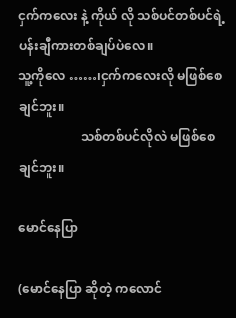ငှက်ကလေး နဲ့ ကိုယ် လို သစ်ပင်တစ်ပင်ရဲ့ပန်းချီကားတစ်ချပ်ပဲလေ။
သူ့ကိုလေ ……၊ငှက်ကလေးလို မဖြစ်စေချင်ဘူး။
                    သစ်တစ်ပင်လိုလဲ မဖြစ်စေချင်ဘူး။

မောင်နေပြာ

(မောင်နေပြာ ဆိုတဲ့ ကလောင်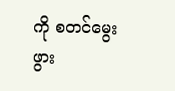ကို စတင်မွေးဖွား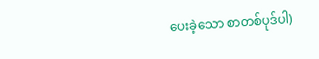ပေးခဲ့သော စာတစ်ပုဒ်ပါ)